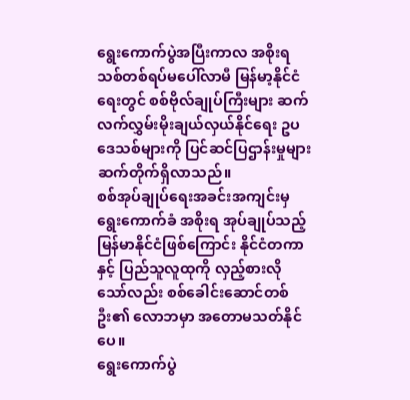ရွေးကောက်ပွဲအပြီးကာလ အစိုးရသစ်တစ်ရပ်မပေါ်လာမီ မြန်မာ့နိုင်ငံရေးတွင် စစ်ဗိုလ်ချုပ်ကြီးများ ဆက်လက်လွှမ်းမိုးချယ်လှယ်နိုင်ရေး ဥပဒေသစ်များကို ပြင်ဆင်ပြဌာန်းမှုများ ဆက်တိုက်ရှိလာသည်။
စစ်အုပ်ချုပ်ရေးအခင်းအကျင်းမှ ရွေးကောက်ခံ အစိုးရ အုပ်ချုပ်သည့် မြန်မာနိုင်ငံဖြစ်ကြောင်း နိုင်ငံတကာနှင့် ပြည်သူလူထုကို လှည့်စားလိုသော်လည်း စစ်ခေါင်းဆောင်တစ်ဦး၏ လောဘမှာ အတောမသတ်နိုင်ပေ။
ရွေးကောက်ပွဲ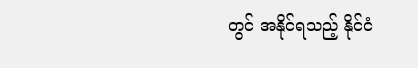တွင် အနိုင်ရသည့် နိုင်ငံ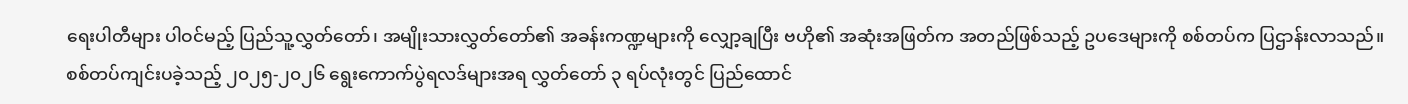ရေးပါတီများ ပါဝင်မည့် ပြည်သူ့လွှတ်တော်၊ အမျိုးသားလွှတ်တော်၏ အခန်းကဏ္ဍများကို လျှော့ချပြီး ဗဟို၏ အဆုံးအဖြတ်က အတည်ဖြစ်သည့် ဥပဒေများကို စစ်တပ်က ပြဌာန်းလာသည်။
စစ်တပ်ကျင်းပခဲ့သည့် ၂၀၂၅-၂၀၂၆ ရွေးကောက်ပွဲရလဒ်များအရ လွှတ်တော် ၃ ရပ်လုံးတွင် ပြည်ထောင်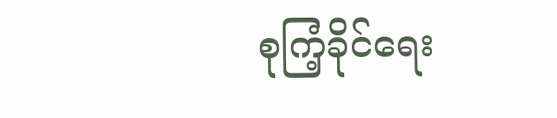စုကြံ့ခိုင်ရေး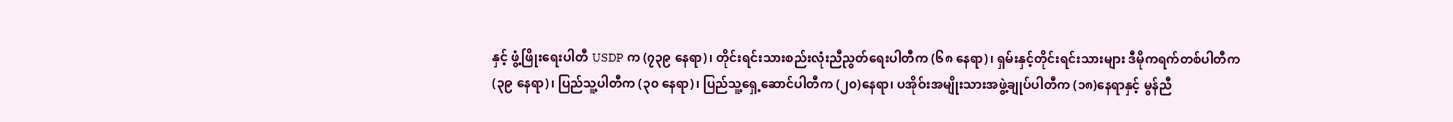နှင့် ဖွံ့ဖြိုးရေးပါတီ USDP က (၇၃၉ နေရာ)၊ တိုင်းရင်းသားစည်းလုံးညီညွတ်ရေးပါတီက (၆၈ နေရာ)၊ ရှမ်းနှင့်တိုင်းရင်းသားများ ဒီမိုကရက်တစ်ပါတီက (၃၉ နေရာ)၊ ပြည်သူ့ပါတီက (၃၀ နေရာ)၊ ပြည်သူ့ရှေ့ဆောင်ပါတီက (၂၀)နေရာ၊ ပအိုဝ်းအမျိုးသားအဖွဲ့ချုပ်ပါတီက (၁၈)နေရာနှင့် မွန်ညီ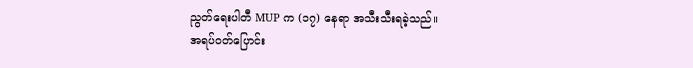ညွတ်ရေးပါတီ MUP က (၁၇) နေရာ အသီးသီးရခဲ့သည်။
အရပ်ဝတ်ပြောင်း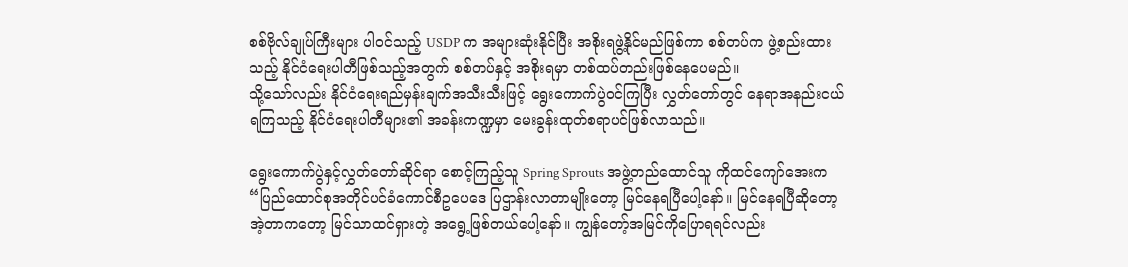စစ်ဗိုလ်ချုပ်ကြီးများ ပါဝင်သည့် USDP က အများဆုံးနိုင်ပြီး အစိုးရဖွဲ့နိုင်မည်ဖြစ်ကာ စစ်တပ်က ဖွဲ့စည်းထားသည့် နိုင်ငံရေးပါတီဖြစ်သည့်အတွက် စစ်တပ်နှင့် အစိုးရမှာ တစ်ထပ်တည်းဖြစ်နေပေမည်။
သို့သော်လည်း နိုင်ငံရေးရည်မှန်းချက်အသီးသီးဖြင့် ရွေးကောက်ပွဲဝင်ကြပြီး လွှတ်တော်တွင် နေရာအနည်းငယ် ရကြသည့် နိုင်ငံရေးပါတီများ၏ အခန်းကဏ္ဍမှာ မေးခွန်းထုတ်စရာပင်ဖြစ်လာသည်။

ရွေးကောက်ပွဲနှင့်လွှတ်တော်ဆိုင်ရာ စောင့်ကြည့်သူ Spring Sprouts အဖွဲ့တည်ထောင်သူ ကိုထင်ကျော်အေးက “ပြည်ထောင်စုအတိုင်ပင်ခံကောင်စီဥပေဒေ ပြဌာန်းလာတာမျိုးတော့ မြင်နေရပြီပေါ့နော်။ မြင်နေရပြီဆိုတော့ အဲ့တာကတော့ မြင်သာထင်ရှားတဲ့ အရွေ့ဖြစ်တယ်ပေါ့နော်။ ကျွန်တော့်အမြင်ကိုပြောရရင်လည်း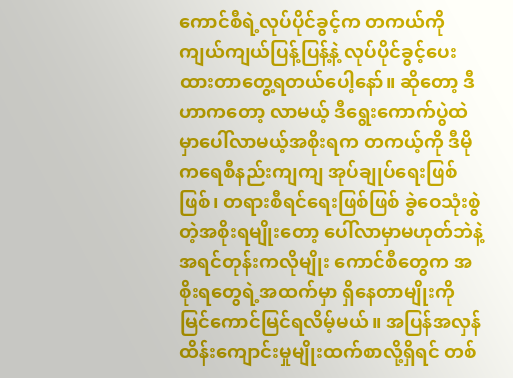ကောင်စီရဲ့လုပ်ပိုင်ခွင့်က တကယ်ကို ကျယ်ကျယ်ပြန့်ပြန့်နဲ့ လုပ်ပိုင်ခွင့်ပေးထားတာတွေ့ရတယ်ပေါ့နော်။ ဆိုတော့ ဒီဟာကတော့ လာမယ့် ဒီရွေးကောက်ပွဲထဲမှာပေါ်လာမယ့်အစိုးရက တကယ့်ကို ဒီမိုကရေစီနည်းကျကျ အုပ်ချုပ်ရေးဖြစ်ဖြစ်၊ တရားစီရင်ရေးဖြစ်ဖြစ် ခွဲဝေသုံးစွဲတဲ့အစိုးရမျိုးတော့ ပေါ်လာမှာမဟုတ်ဘဲနဲ့ အရင်တုန်းကလိုမျိုး ကောင်စီတွေက အစိုးရတွေရဲ့အထက်မှာ ရှိနေတာမျိုးကို မြင်ကောင်မြင်ရလိမ့်မယ်။ အပြန်အလှန်ထိန်းကျောင်းမှုမျိုးထက်စာလို့ရှိရင် တစ်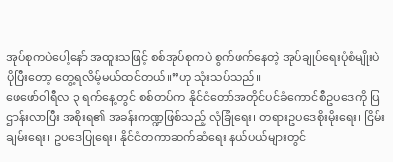အုပ်စုကပဲပေါ့နော် အထူးသဖြင့် စစ်အုပ်စုကပဲ စွက်ဖက်နေတဲ့ အုပ်ချုပ်ရေးပုံစံမျိုးပဲ ပိုပြီးတော့ တွေ့ရလိမ့်မယ်ထင်တယ်။”ဟု သုံးသပ်သည်။
ဖေဖော်ဝါရီလ ၃ ရက်နေ့တွင် စစ်တပ်က နိုင်ငံတော်အတိုင်ပင်ခံကောင်စီဥပဒေကို ပြဌာန်းလာပြီး အစိုးရ၏ အခန်းကဏ္ဍဖြစ်သည့် လုံခြုံရေး၊ တရားဥပဒေစိုးမိုးရေး၊ ငြိမ်းချမ်းရေး၊ ဥပဒေပြုရေး၊ နိုင်ငံတကာဆက်ဆံရေး နယ်ပယ်များတွင်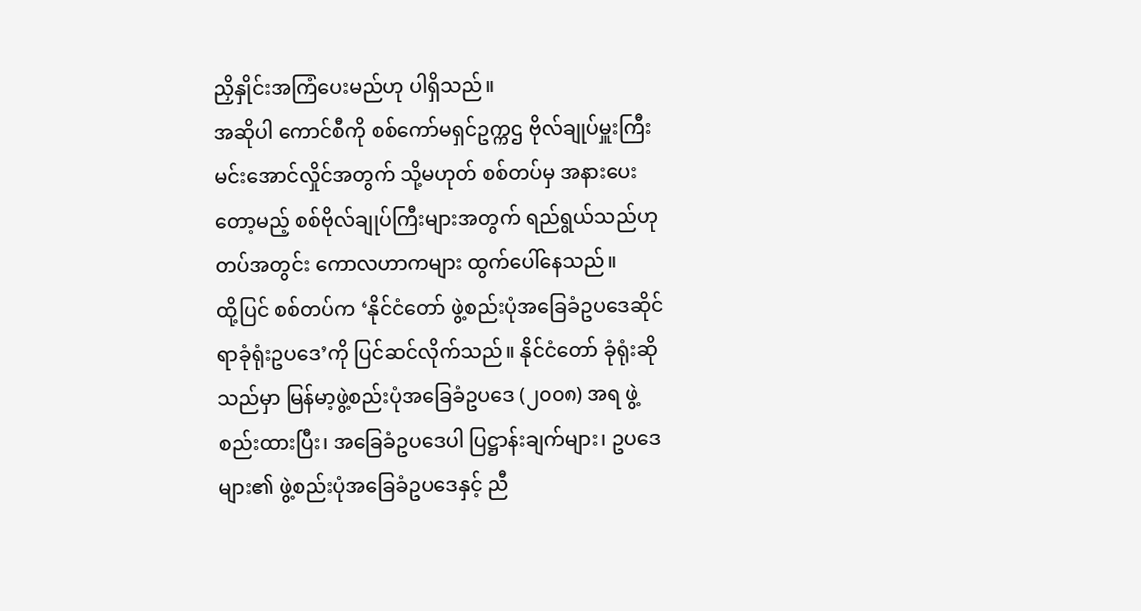ညှိနှိုင်းအကြံပေးမည်ဟု ပါရှိသည်။
အဆိုပါ ကောင်စီကို စစ်ကော်မရှင်ဥက္ကဌ ဗိုလ်ချုပ်မှူးကြီး မင်းအောင်လှိုင်အတွက် သို့မဟုတ် စစ်တပ်မှ အနားပေးတော့မည့် စစ်ဗိုလ်ချုပ်ကြီးများအတွက် ရည်ရွယ်သည်ဟု တပ်အတွင်း ကောလဟာကများ ထွက်ပေါ်နေသည်။
ထို့ပြင် စစ်တပ်က ‘နိုင်ငံတော် ဖွဲ့စည်းပုံအခြေခံဥပဒေဆိုင်ရာခုံရုံးဥပဒေ’ကို ပြင်ဆင်လိုက်သည်။ နိုင်ငံတော် ခုံရုံးဆိုသည်မှာ မြန်မာ့ဖွဲ့စည်းပုံအခြေခံဥပဒေ (၂၀၀၈) အရ ဖွဲ့စည်းထားပြီး၊ အခြေခံဥပဒေပါ ပြဋ္ဌာန်းချက်များ၊ ဥပဒေများ၏ ဖွဲ့စည်းပုံအခြေခံဥပဒေနှင့် ညီ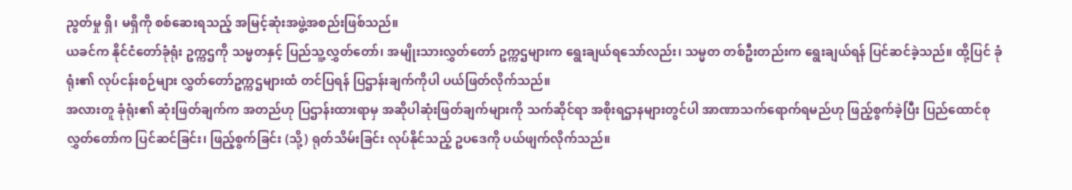ညွတ်မှု ရှိ၊ မရှိကို စစ်ဆေးရသည့် အမြင့်ဆုံးအဖွဲ့အစည်းဖြစ်သည်။
ယခင်က နိုင်ငံတော်ခုံရုံး ဥက္ကဌကို သမ္မတနှင့် ပြည်သူ့လွှတ်တော်၊ အမျိုးသားလွှတ်တော် ဥက္ကဌများက ရွေးချယ်ရသော်လည်း၊ သမ္မတ တစ်ဦးတည်းက ရွေးချယ်ရန် ပြင်ဆင်ခဲ့သည်။ ထို့ပြင် ခုံရုံး၏ လုပ်ငန်းစဉ်များ လွှတ်တော်ဥက္ကဌများထံ တင်ပြရန် ပြဌာန်းချက်ကိုပါ ပယ်ဖြတ်လိုက်သည်။
အလားတူ ခုံရုံး၏ ဆုံးဖြတ်ချက်က အတည်ဟု ပြဌာန်းထားရာမှ အဆိုပါဆုံးဖြတ်ချက်များကို သက်ဆိုင်ရာ အစိုးရဌာနများတွင်ပါ အာဏာသက်ရောက်ရမည်ဟု ဖြည့်စွက်ခဲ့ပြီး ပြည်ထောင်စုလွှတ်တော်က ပြင်ဆင်ခြင်း၊ ဖြည့်စွက်ခြင်း (သို့) ရုတ်သိမ်းခြင်း လုပ်နိုင်သည့် ဥပဒေကို ပယ်ဖျက်လိုက်သည်။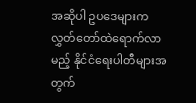အဆိုပါ ဥပဒေများက လွှတ်တော်ထဲရောက်လာမည့် နိုင်ငံရေးပါတီများအတွက်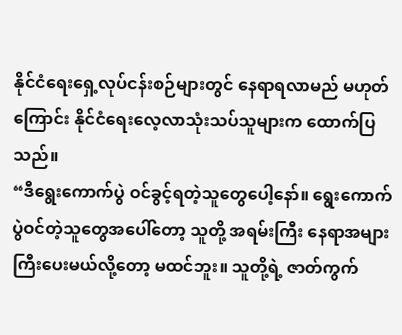နိုင်ငံရေးရှေ့လုပ်ငန်းစဉ်များတွင် နေရာရလာမည် မဟုတ်ကြောင်း နိုင်ငံရေးလေ့လာသုံးသပ်သူများက ထောက်ပြသည်။
“ဒီရွေးကောက်ပွဲ ဝင်ခွင့်ရတဲ့သူတွေပေါ့နော်။ ရွေးကောက်ပွဲဝင်တဲ့သူတွေအပေါ်တော့ သူတို့ အရမ်းကြီး နေရာအများကြီးပေးမယ်လို့တော့ မထင်ဘူး။ သူတို့ရဲ့ ဇာတ်ကွက်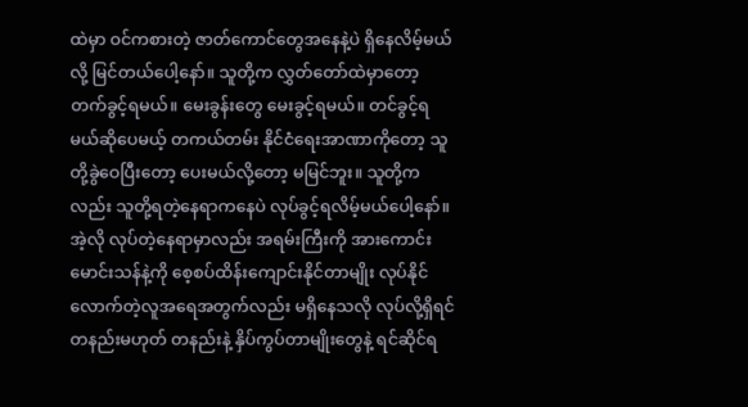ထဲမှာ ဝင်ကစားတဲ့ ဇာတ်ကောင်တွေအနေနဲ့ပဲ ရှိနေလိမ့်မယ်လို့ မြင်တယ်ပေါ့နော်။ သူတို့က လွှတ်တော်ထဲမှာတော့ တက်ခွင့်ရမယ်။ မေးခွန်းတွေ မေးခွင့်ရမယ်။ တင်ခွင့်ရမယ်ဆိုပေမယ့် တကယ်တမ်း နိုင်ငံရေးအာဏာကိုတော့ သူတို့ခွဲဝေပြီးတော့ ပေးမယ်လို့တော့ မမြင်ဘူး။ သူတို့ကလည်း သူတို့ရတဲ့နေရာကနေပဲ လုပ်ခွင့်ရလိမ့်မယ်ပေါ့နော်။ အဲ့လို လုပ်တဲ့နေရာမှာလည်း အရမ်းကြီးကို အားကောင်းမောင်းသန်နဲ့ကို စေ့စပ်ထိန်းကျောင်းနိုင်တာမျိုး လုပ်နိုင်လောက်တဲ့လူအရေအတွက်လည်း မရှိနေသလို လုပ်လို့ရှိရင် တနည်းမဟုတ် တနည်းနဲ့ နှိပ်ကွပ်တာမျိုးတွေနဲ့ ရင်ဆိုင်ရ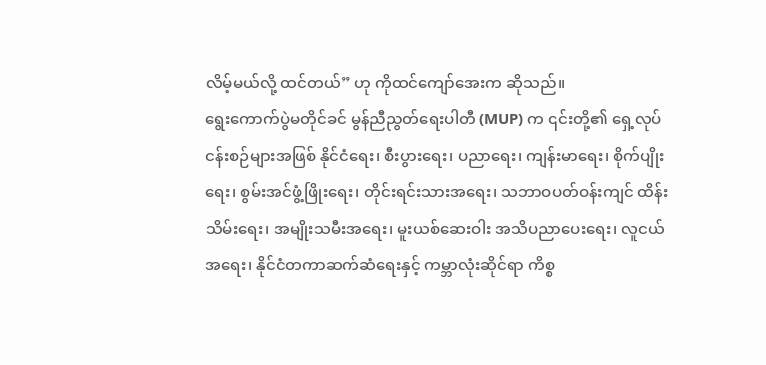လိမ့်မယ်လို့ ထင်တယ်” ဟု ကိုထင်ကျော်အေးက ဆိုသည်။
ရွေးကောက်ပွဲမတိုင်ခင် မွန်ညီညွတ်ရေးပါတီ (MUP) က ၎င်းတို့၏ ရှေ့လုပ်ငန်းစဉ်များအဖြစ် နိုင်ငံရေး၊ စီးပွားရေး၊ ပညာရေး၊ ကျန်းမာရေး၊ စိုက်ပျိုးရေး၊ စွမ်းအင်ဖွံ့ဖြိုးရေး၊ တိုင်းရင်းသားအရေး၊ သဘာဝပတ်ဝန်းကျင် ထိန်းသိမ်းရေး၊ အမျိုးသမီးအရေး၊ မူးယစ်ဆေးဝါး အသိပညာပေးရေး၊ လူငယ်အရေး၊ နိုင်ငံတကာဆက်ဆံရေးနှင့် ကမ္ဘာလုံးဆိုင်ရာ ကိစ္စ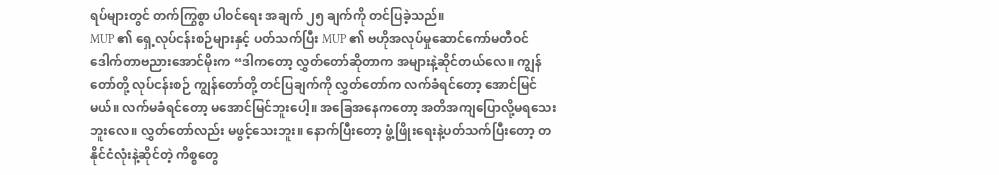ရပ်များတွင် တက်ကြွစွာ ပါဝင်ရေး အချက် ၂၅ ချက်ကို တင်ပြခဲ့သည်။
MUP ၏ ရှေ့လုပ်ငန်းစဉ်များနှင့် ပတ်သက်ပြီး MUP ၏ ဗဟိုအလုပ်မှုဆောင်ကော်မတီဝင် ဒေါက်တာဗညားအောင်မိုးက “ဒါကတော့ လွှတ်တော်ဆိုတာက အများနဲ့ဆိုင်တယ်လေ။ ကျွန်တော်တို့ လုပ်ငန်းစဉ် ကျွန်တော်တို့ တင်ပြချက်ကို လွှတ်တော်က လက်ခံရင်တော့ အောင်မြင်မယ်။ လက်မခံရင်တော့ မအောင်မြင်ဘူးပေါ့။ အခြေအနေကတော့ အတိအကျပြောလို့မရသေးဘူးလေ။ လွှတ်တော်လည်း မဖွင့်သေးဘူး။ နောက်ပြီးတော့ ဖွံ့ဖြိုးရေးနဲ့ပတ်သက်ပြီးတော့ တနိုင်ငံလုံးနဲ့ဆိုင်တဲ့ ကိစ္စတွေ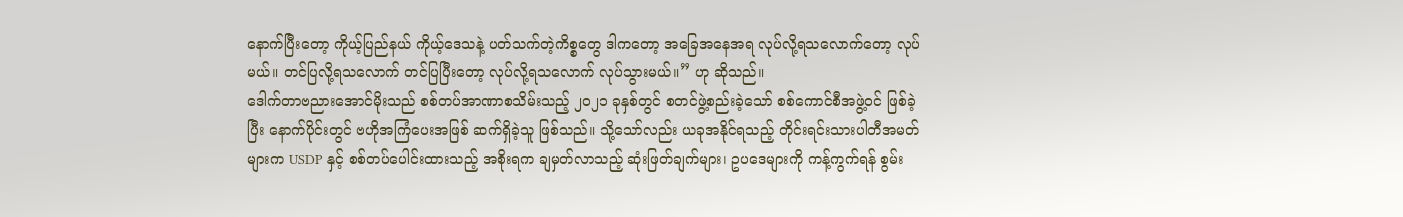နောက်ပြီးတော့ ကိုယ့်ပြည်နယ် ကိုယ့်ဒေသနဲ့ ပတ်သက်တဲ့ကိစ္စတွေ ဒါကတော့ အခြေအနေအရ လုပ်လို့ရသလောက်တော့ လုပ်မယ်။ တင်ပြလို့ရသလောက် တင်ပြပြီးတော့ လုပ်လို့ရသလောက် လုပ်သွားမယ်။” ဟု ဆိုသည်။
ဒေါက်တာဗညားအောင်မိုးသည် စစ်တပ်အာဏာစသိမ်းသည့် ၂၀၂၁ ခုနှစ်တွင် စတင်ဖွဲ့စည်းခဲ့သော် စစ်ကောင်စီအဖွဲ့ဝင် ဖြစ်ခဲ့ပြီး နောက်ပိုင်းတွင် ဗဟိုအကြံပေးအဖြစ် ဆက်ရှိခဲ့သူ ဖြစ်သည်။ သို့သော်လည်း ယခုအနိုင်ရသည့် တိုင်းရင်းသားပါတီအမတ်များက USDP နှင့် စစ်တပ်ပေါင်းထားသည့် အစိုးရက ချမှတ်လာသည့် ဆုံးဖြတ်ချက်များ၊ ဥပဒေများကို ကန့်ကွက်ရန် စွမ်း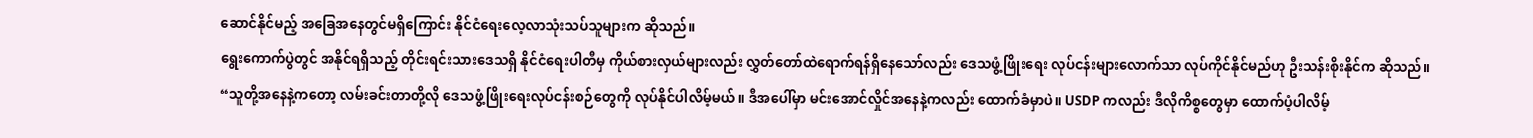ဆောင်နိုင်မည့် အခြေအနေတွင်မရှိကြောင်း နိုင်ငံရေးလေ့လာသုံးသပ်သူများက ဆိုသည်။
ရွေးကောက်ပွဲတွင် အနိုင်ရရှိသည့် တိုင်းရင်းသားဒေသရှိ နိုင်ငံရေးပါတီမှ ကိုယ်စားလှယ်များလည်း လွှတ်တော်ထဲရောက်ရန်ရှိနေသော်လည်း ဒေသဖွံ့ဖြိုးရေး လုပ်ငန်းများလောက်သာ လုပ်ကိုင်နိုင်မည်ဟု ဦးသန်းစိုးနိုင်က ဆိုသည်။
“သူတို့အနေနဲ့ကတော့ လမ်းခင်းတာတို့လို ဒေသဖွံ့ဖြိုးရေးလုပ်ငန်းစဉ်တွေကို လုပ်နိုင်ပါလိမ့်မယ်။ ဒီအပေါ်မှာ မင်းအောင်လှိုင်အနေနဲ့ကလည်း ထောက်ခံမှာပဲ။ USDP ကလည်း ဒီလိုကိစ္စတွေမှာ ထောက်ပံ့ပါလိမ့်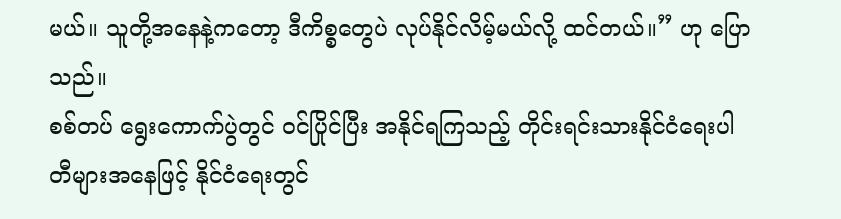မယ်။ သူတို့အနေနဲ့ကတော့ ဒီကိစ္စတွေပဲ လုပ်နိုင်လိမ့်မယ်လို့ ထင်တယ်။” ဟု ပြောသည်။
စစ်တပ် ရွေးကောက်ပွဲတွင် ဝင်ပြိုင်ပြီး အနိုင်ရကြသည့် တိုင်းရင်းသားနိုင်ငံရေးပါတီများအနေဖြင့် နိုင်ငံရေးတွင်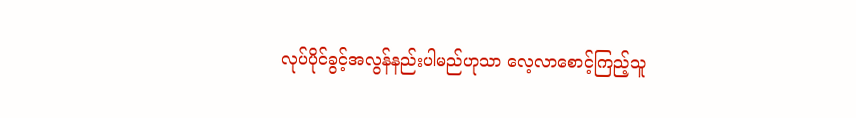လုပ်ပိုင်ခွင့်အလွန်နည်းပါမည်ဟုသာ လေ့လာစောင့်ကြည့်သူ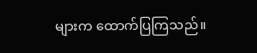များက ထောက်ပြကြသည်။